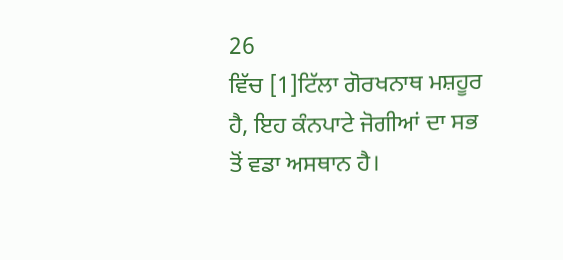26
ਵਿੱਚ [1]ਟਿੱਲਾ ਗੋਰਖਨਾਥ ਮਸ਼ਹੂਰ ਹੈ, ਇਹ ਕੰਨਪਾਟੇ ਜੋਗੀਆਂ ਦਾ ਸਭ ਤੋਂ ਵਡਾ ਅਸਥਾਨ ਹੈ।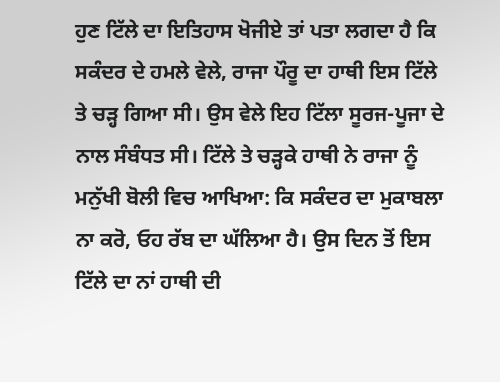ਹੁਣ ਟਿੱਲੇ ਦਾ ਇਤਿਹਾਸ ਖੋਜੀਏ ਤਾਂ ਪਤਾ ਲਗਦਾ ਹੈ ਕਿ ਸਕੰਦਰ ਦੇ ਹਮਲੇ ਵੇਲੇ, ਰਾਜਾ ਪੌਰੂ ਦਾ ਹਾਥੀ ਇਸ ਟਿੱਲੇ ਤੇ ਚੜ੍ਹ ਗਿਆ ਸੀ। ਉਸ ਵੇਲੇ ਇਹ ਟਿੱਲਾ ਸੂਰਜ-ਪੂਜਾ ਦੇ ਨਾਲ ਸੰਬੰਧਤ ਸੀ। ਟਿੱਲੇ ਤੇ ਚੜ੍ਹਕੇ ਹਾਥੀ ਨੇ ਰਾਜਾ ਨੂੰ ਮਨੁੱਖੀ ਬੋਲੀ ਵਿਚ ਆਖਿਆ: ਕਿ ਸਕੰਦਰ ਦਾ ਮੁਕਾਬਲਾ ਨਾ ਕਰੋ, ਓਹ ਰੱਬ ਦਾ ਘੱਲਿਆ ਹੈ। ਉਸ ਦਿਨ ਤੋਂ ਇਸ ਟਿੱਲੇ ਦਾ ਨਾਂ ਹਾਥੀ ਦੀ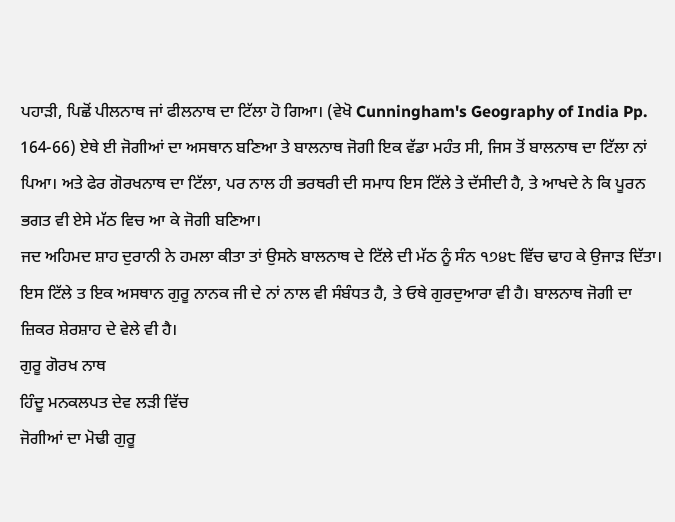ਪਹਾੜੀ, ਪਿਛੋਂ ਪੀਲਨਾਥ ਜਾਂ ਫੀਲਨਾਥ ਦਾ ਟਿੱਲਾ ਹੋ ਗਿਆ। (ਵੇਖੋ Cunningham's Geography of India Pp. 164-66) ਏਥੇ ਈ ਜੋਗੀਆਂ ਦਾ ਅਸਥਾਨ ਬਣਿਆ ਤੇ ਬਾਲਨਾਥ ਜੋਗੀ ਇਕ ਵੱਡਾ ਮਹੰਤ ਸੀ, ਜਿਸ ਤੋਂ ਬਾਲਨਾਥ ਦਾ ਟਿੱਲਾ ਨਾਂ ਪਿਆ। ਅਤੇ ਫੇਰ ਗੋਰਖਨਾਥ ਦਾ ਟਿੱਲਾ, ਪਰ ਨਾਲ ਹੀ ਭਰਥਰੀ ਦੀ ਸਮਾਧ ਇਸ ਟਿੱਲੇ ਤੇ ਦੱਸੀਦੀ ਹੈ, ਤੇ ਆਖਦੇ ਨੇ ਕਿ ਪੂਰਨ ਭਗਤ ਵੀ ਏਸੇ ਮੱਠ ਵਿਚ ਆ ਕੇ ਜੋਗੀ ਬਣਿਆ।
ਜਦ ਅਹਿਮਦ ਸ਼ਾਹ ਦੁਰਾਨੀ ਨੇ ਹਮਲਾ ਕੀਤਾ ਤਾਂ ਉਸਨੇ ਬਾਲਨਾਥ ਦੇ ਟਿੱਲੇ ਦੀ ਮੱਠ ਨੂੰ ਸੰਨ ੧੭੪੮ ਵਿੱਚ ਢਾਹ ਕੇ ਉਜਾੜ ਦਿੱਤਾ। ਇਸ ਟਿੱਲੇ ਤ ਇਕ ਅਸਥਾਨ ਗੁਰੂ ਨਾਨਕ ਜੀ ਦੇ ਨਾਂ ਨਾਲ ਵੀ ਸੰਬੰਧਤ ਹੈ, ਤੇ ਓਥੇ ਗੁਰਦੁਆਰਾ ਵੀ ਹੈ। ਬਾਲਨਾਥ ਜੋਗੀ ਦਾ ਜ਼ਿਕਰ ਸ਼ੇਰਸ਼ਾਹ ਦੇ ਵੇਲੇ ਵੀ ਹੈ।
ਗੁਰੂ ਗੋਰਖ ਨਾਥ
ਹਿੰਦੂ ਮਨਕਲਪਤ ਦੇਵ ਲੜੀ ਵਿੱਚ
ਜੋਗੀਆਂ ਦਾ ਮੋਢੀ ਗੁਰੂ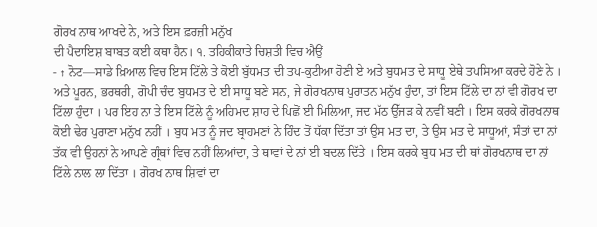ਗੋਰਖ ਨਾਥ ਆਖਦੇ ਨੇ, ਅਤੇ ਇਸ ਫ਼ਰਜ਼ੀ ਮਨੁੱਖ
ਦੀ ਪੈਦਾਇਸ਼ ਬਾਬਤ ਕਈ ਕਥਾ ਹੈਨ। ੧. ਤਹਿਕੀਕਾਤੇ ਚਿਸ਼ਤੀ ਵਿਚ ਐਉਂ
- ↑ ਨੋਟ—ਸਾਡੇ ਖ਼ਿਆਲ ਵਿਚ ਇਸ ਟਿੱਲੇ ਤੇ ਕੋਈ ਬੁੱਧਮਤ ਦੀ ਤਪ-ਕੁਟੀਆ ਹੋਣੀ ਏ ਅਤੇ ਬੁਧਮਤ ਦੇ ਸਾਧੂ ਏਥੇ ਤਪਸਿਆ ਕਰਦੇ ਹੋਣੇ ਨੇ । ਅਤੇ ਪੂਰਨ, ਭਰਥਰੀ, ਗੋਪੀ ਚੰਦ ਬੁਧਮਤ ਦੇ ਈ ਸਾਧੂ ਬਣੇ ਸਨ, ਜੇ ਗੋਰਖਨਾਥ ਪੁਰਾਤਨ ਮਨੁੱਖ ਹੁੰਦਾ, ਤਾਂ ਇਸ ਟਿੱਲੇ ਦਾ ਨਾਂ ਵੀ ਗੋਰਖ ਦਾ ਟਿੱਲਾ ਹੁੰਦਾ । ਪਰ ਇਹ ਨਾ ਤੇ ਇਸ ਟਿੱਲੇ ਨੂੰ ਅਹਿਮਦ ਸ਼ਾਹ ਦੇ ਪਿਛੋਂ ਈ ਮਿਲਿਆ, ਜਦ ਮੱਠ ਉੱਜੜ ਕੇ ਨਵੀਂ ਬਣੀ । ਇਸ ਕਰਕੇ ਗੋਰਖਨਾਥ ਕੋਈ ਢੇਰ ਪੁਰਾਣਾ ਮਨੁੱਖ ਨਹੀਂ । ਬੁਧ ਮਤ ਨੂੰ ਜਦ ਬ੍ਰਾਹਮਣਾਂ ਨੇ ਹਿੰਦ ਤੋਂ ਧੱਕਾ ਦਿੱਤਾ ਤਾਂ ਉਸ ਮਤ ਦਾ, ਤੇ ਉਸ ਮਤ ਦੇ ਸਾਧੂਆਂ, ਸੰਤਾਂ ਦਾ ਨਾਂ ਤੱਕ ਵੀ ਉਹਨਾਂ ਨੇ ਆਪਣੇ ਗ੍ਰੰਥਾਂ ਵਿਚ ਨਹੀਂ ਲਿਆਂਦਾ, ਤੇ ਥਾਵਾਂ ਦੇ ਨਾਂ ਈ ਬਦਲ ਦਿੱਤੇ । ਇਸ ਕਰਕੇ ਬੁਧ ਮਤ ਦੀ ਥਾਂ ਗੋਰਖਨਾਥ ਦਾ ਨਾਂ ਟਿੱਲੇ ਨਾਲ ਲਾ ਦਿੱਤਾ । ਗੋਰਖ ਨਾਥ ਸ਼ਿਵਾਂ ਦਾ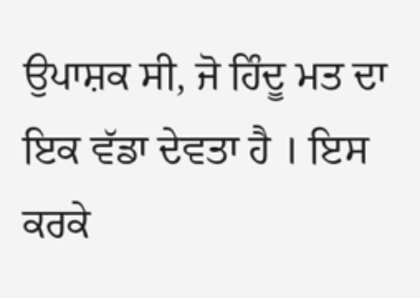ਉਪਾਸ਼ਕ ਸੀ, ਜੋ ਹਿੰਦੂ ਮਤ ਦਾ ਇਕ ਵੱਡਾ ਦੇਵਤਾ ਹੈ । ਇਸ ਕਰਕੇ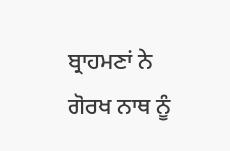ਬ੍ਰਾਹਮਣਾਂ ਨੇ ਗੋਰਖ ਨਾਥ ਨੂੰ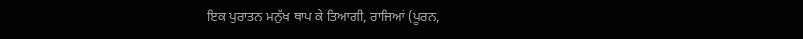ਇਕ ਪੁਰਾਤਨ ਮਨੁੱਖ ਥਾਪ ਕੇ ਤਿਆਗੀ, ਰਾਜਿਆਂ (ਪੂਰਨ,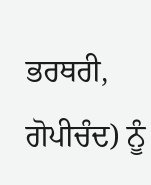ਭਰਥਰੀ, ਗੋਪੀਚੰਦ) ਨੂੰ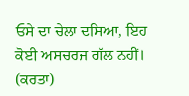ਓਸੇ ਦਾ ਚੇਲਾ ਦਸਿਆ, ਇਹ ਕੋਈ ਅਸਚਰਜ ਗੱਲ ਨਹੀਂ। (ਕਰਤਾ)